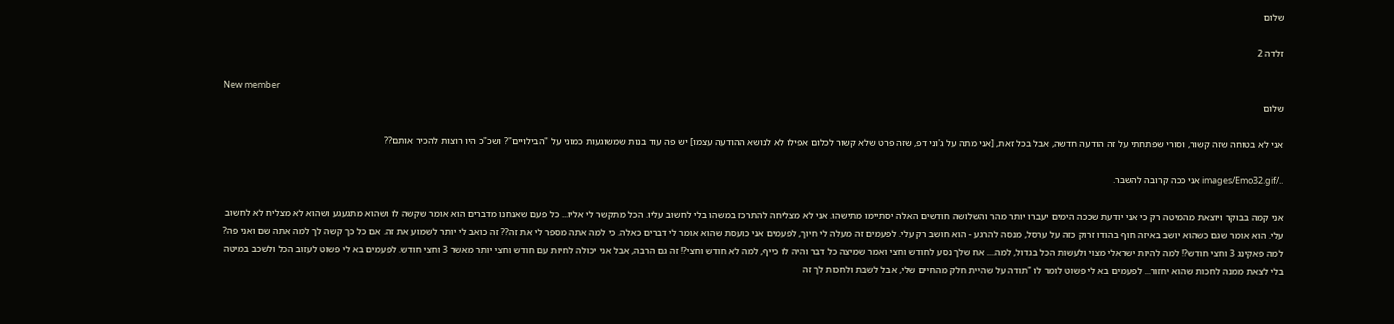שלום

זלדה 2

New member
שלום

אני לא בטוחה שזה קשור, וסורי שפתחתי על זה הודעה חדשה, אבל בכל זאת, [אני מתה על ג'וני דפ, שזה פרט שלא קשור לכלום אפילו לא לנושא ההודעה עצמו] יש פה עוד בנות שמשוגעות כמוני על "הבילויים"? ושכ"כ היו רוצות להכיר אותם??

../images/Emo32.gif אני ככה קרובה להשבר.

אני קמה בבוקר ויוצאת מהמיטה רק כי אני יודעת שככה הימים יעברו יותר מהר והשלושה חודשים האלה יסתיימו מתישהו. אני לא מצליחה להתרכז במשהו בלי לחשוב עליו. הכל מתקשר לי אליו... כל פעם שאנחנו מדברים הוא אומר שקשה לו ושהוא מתגעגע ושהוא לא מצליח לא לחשוב עלי. הוא אומר שגם כשהוא יושב באיזה חוף בהודו זרוק כזה על ערסל, מנסה להרגע - הוא חושב רק עלי. לפעמים זה מעלה לי חיוך, לפעמים אני כועסת שהוא אומר לי דברים כאלה. כי למה אתה מספר לי את זה?? זה כואב לי יותר לשמוע את זה. אם כל כך קשה לך למה אתה שם ואני פה? למה פאקינג 3 וחצי חודש?! למה להיות ישראלי מצוי ולעשות הכל בגדול, למה.... אח שלך נסע לחודש וחצי ואמר שמיצה כל דבר והיה לו כייף, למה לא חודש וחצי?! זה גם הרבה, אבל אני יכולה לחיות עם חודש וחצי יותר מאשר 3 וחצי חודש. לפעמים בא לי פשוט לעזוב הכל ולשכב במיטה בלי לצאת ממנה לחכות שהוא יחזור... לפעמים בא לי פשוט לומר לו "תודה על שהיית חלק מהחיים שלי, אבל לשבת ולחכות לך זה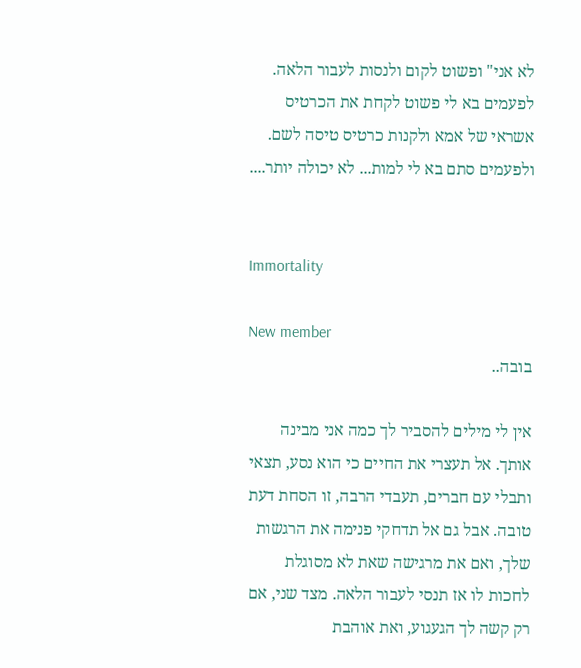לא אני" ופשוט לקום ולנסות לעבור הלאה. לפעמים בא לי פשוט לקחת את הכרטיס אשראי של אמא ולקנות כרטיס טיסה לשם. ולפעמים סתם בא לי למות... לא יכולה יותר....


Immortality

New member
בובה..

אין לי מילים להסביר לך כמה אני מבינה אותך. אל תעצרי את החיים כי הוא נסע, תצאי ותבלי עם חברים, תעבדי הרבה, זו הסחת דעת טובה. אבל גם אל תדחקי פנימה את הרגשות שלך, ואם את מרגישה שאת לא מסוגלת לחכות לו אז תנסי לעבור הלאה. מצד שני, אם רק קשה לך הגעגוע, ואת אוהבת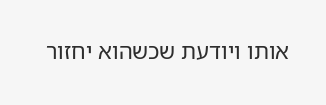אותו ויודעת שכשהוא יחזור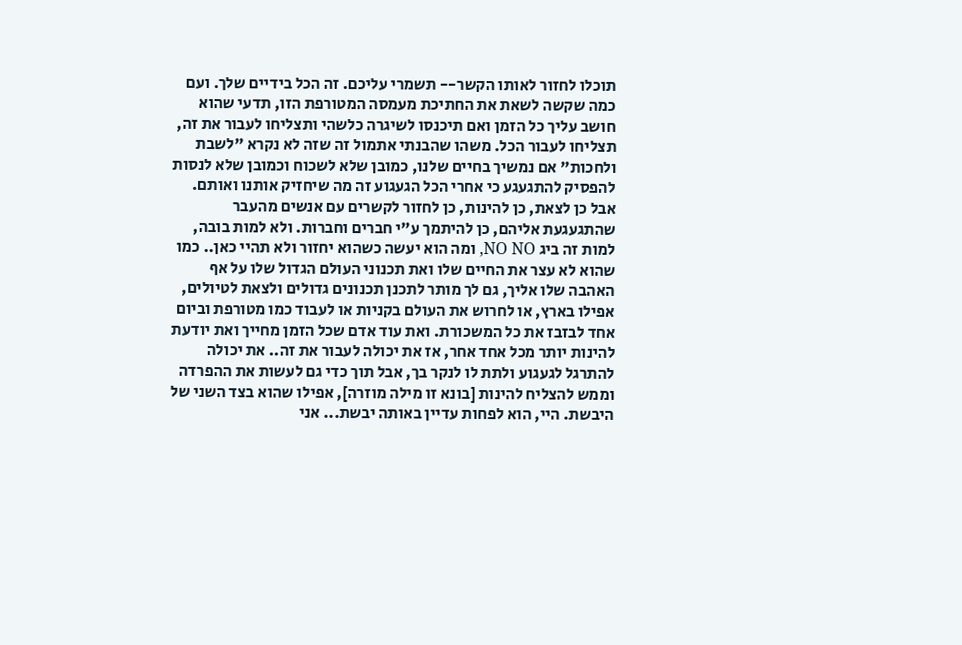תוכלו לחזור לאותו הקשר-- תשמרי עליכם. זה הכל בידיים שלך. ועם כמה שקשה לשאת את החתיכת מעמסה המטורפת הזו, תדעי שהוא חושב עליך כל הזמן ואם תיכנסו לשיגרה כלשהי ותצליחו לעבור את זה, תצליחו לעבור הכל. משהו שהבנתי אתמול זה שזה לא נקרא "לשבת ולחכות" אם נמשיך בחיים שלנו, כמובן שלא לשכוח וכמובן שלא לנסות להפסיק להתגעגע כי אחרי הכל הגעגוע זה מה שיחזיק אותנו ואותם. אבל כן לצאת, כן להינות, כן לחזור לקשרים עם אנשים מהעבר שהתגעגעת אליהם, כן להיתמך ע"י חברים וחברות. ולא למות בובה, למות זה ביג NO NO, ומה הוא יעשה כשהוא יחזור ולא תהיי כאן.. כמו שהוא לא עצר את החיים שלו ואת תכנוני העולם הגדול שלו על אף האהבה שלו אליך, גם לך מותר לתכנן תכנונים גדולים ולצאת לטיולים, אפילו בארץ, או לחרוש את העולם בקניות או לעבוד כמו מטורפת וביום אחד לבזבז את כל המשכורת. ואת עוד אדם שכל הזמן מחייך ואת יודעת להינות יותר מכל אחד אחר, אז את יכולה לעבור את זה.. את יכולה להתרגל לגעגוע ולתת לו לנקר בך, אבל תוך כדי גם לעשות את ההפרדה וממש להצליח להינות [בונא זו מילה מוזרה], אפילו שהוא בצד השני של היבשת. היי, הוא לפחות עדיין באותה יבשת... אני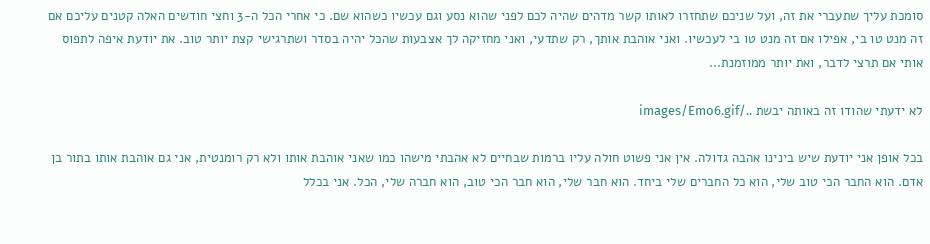סומכת עליך שתעברי את זה, ועל שניכם שתחזרו לאותו קשר מדהים שהיה לכם לפני שהוא נסע וגם עכשיו כשהוא שם. כי אחרי הכל ה-3 וחצי חודשים האלה קטנים עליכם אם זה מנט טו בי, אפילו אם זה מנט טו בי לעכשיו. ואני אוהבת אותך, רק שתדעי, ואני מחזיקה לך אצבעות שהכל יהיה בסדר ושתרגישי קצת יותר טוב. את יודעת איפה לתפוס אותי אם תרצי לדבר, ואת יותר ממוזמנת...

לא ידעתי שהודו זה באותה יבשת ../images/Emo6.gif

בכל אופן אני יודעת שיש בינינו אהבה גדולה. אין אני פשוט חולה עליו ברמות שבחיים לא אהבתי מישהו כמו שאני אוהבת אותו ולא רק רומנטית, אני גם אוהבת אותו בתור בן אדם. הוא החבר הכי טוב שלי, הוא כל החברים שלי ביחד. הוא חבר שלי, הוא חבר הכי טוב, הוא חברה שלי, הכל. אני בכלל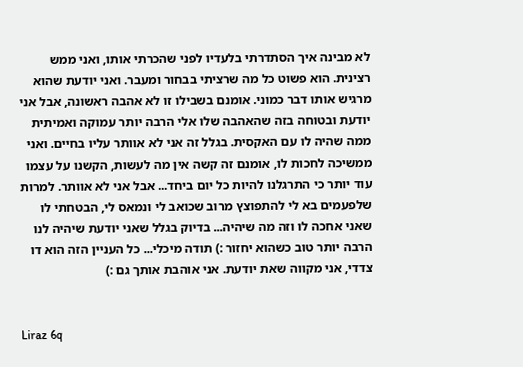לא מבינה איך הסתדרתי בלעדיו לפני שהכרתי אותו, ואני ממש רצינית. הוא פשוט כל מה שרציתי בבחור ומעבר. ואני יודעת שהוא מרגיש אותו דבר כמוני. אומנם בשבילו זו לא אהבה ראשונה, אבל אני יודעת ובטוחה בזה שהאהבה שלו אלי הרבה יותר עמוקה ואמיתית ממה שהיה לו עם האקסית. בגלל זה אני לא אוותר עליו בחיים. ואני ממשיכה לחכות לו, אומנם זה קשה אין מה לעשות, הקשנו על עצמו עוד יותר כי התרגלנו להיות כל יום ביחד... אבל אני לא אוותר. למרות שלפעמים בא לי להתפוצץ מרוב שכואב לי ונמאס לי, הבטחתי לו שאני אחכה לו וזה מה שיהיה... בדיוק בגלל שאני יודעת שיהיה לנו הרבה יותר טוב כשהוא יחזור :) תודה מיכלי... כל העניין הזה הוא דו צדדי, אני מקווה שאת יודעת. אני אוהבת אותך גם :)


Liraz 6q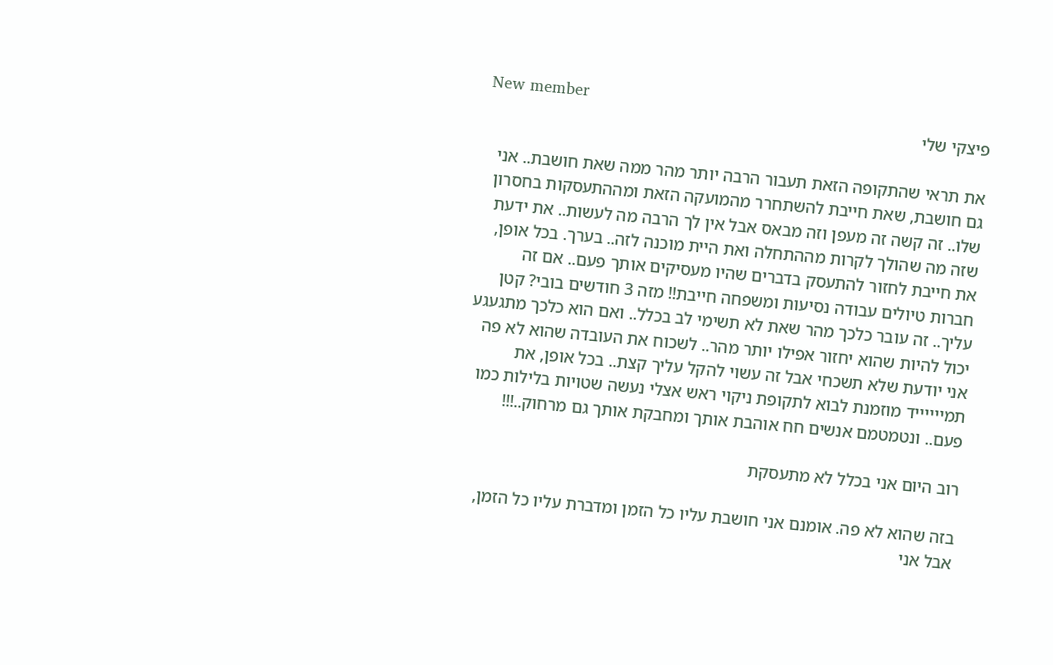New member
פיצקי שלי

את תראי שהתקופה הזאת תעבור הרבה יותר מהר ממה שאת חושבת.. אני גם חושבת, שאת חייבת להשתחרר מהמועקה הזאת ומההתעסקות בחסרון שלו.. זה קשה זה מעפן וזה מבאס אבל אין לך הרבה מה לעשות.. את ידעת שזה מה שהולך לקרות מההתחלה ואת היית מוכנה לזה.. בערך. בכל אופן, את חייבת לחזור להתעסק בדברים שהיו מעסיקים אותך פעם.. אם זה חברות טיולים עבודה נסיעות ומשפחה חייבת!! מזה 3 חודשים בובי? קטן עליך.. זה עובר כלכך מהר שאת לא תשימי לב בכלל.. ואם הוא כלכך מתגעגע יכול להיות שהוא יחזור אפילו יותר מהר.. לשכוח את העובדה שהוא לא פה אני יודעת שלא תשכחי אבל זה עשוי להקל עליך קצת.. בכל אופן, את תמייייייד מוזמנת לבוא לתקופת ניקוי ראש אצלי נעשה שטויות בלילות כמו פעם.. ונטמטמם אנשים חח אוהבת אותך ומחבקת אותך גם מרחוק..!!!

רוב היום אני בכלל לא מתעסקת

בזה שהוא לא פה. אומנם אני חושבת עליו כל הזמן ומדברת עליו כל הזמן, אבל אני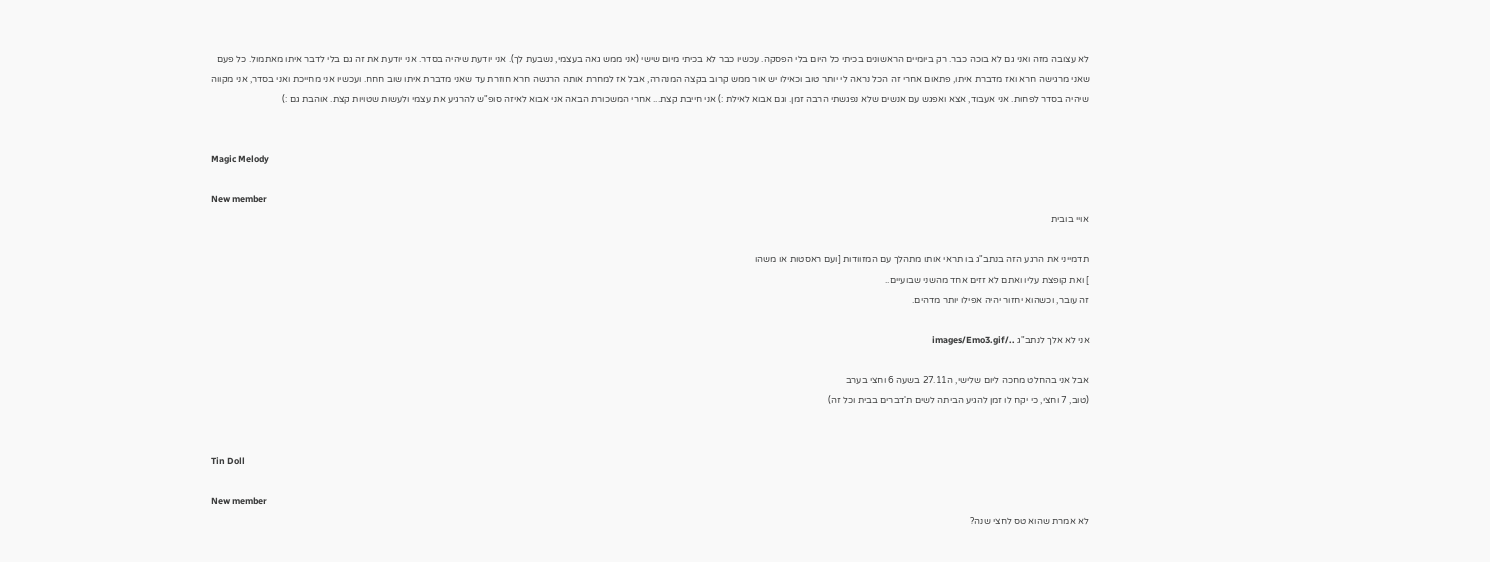לא עצובה מזה ואני גם לא בוכה כבר. רק ביומיים הראשונים בכיתי כל היום בלי הפסקה. עכשיו כבר לא בכיתי מיום שישי (אני ממש גאה בעצמי, נשבעת לך). אני יודעת שיהיה בסדר. אני יודעת את זה גם בלי לדבר איתו מאתמול. כל פעם שאני מרגישה חרא ואז מדברת איתו, פתאום אחרי זה הכל נראה לי יותר טוב וכאילו יש אור ממש קרוב בקצה המנהרה, אבל אז למחרת אותה הרגשה חרא חוזרת עד שאני מדברת איתו שוב חחח. ועכשיו אני מחייכת ואני בסדר, אני מקווה שיהיה בסדר לפחות. אני אעבוד, אצא ואפגש עם אנשים שלא נפגשתי הרבה זמן. וגם אבוא לאילת :) אני חייבת קצת... אחרי המשכורת הבאה אני אבוא לאיזה סופ"ש להרגיע את עצמי ולעשות שטויות קצת. אוהבת גם :)


Magic Melody

New member
אויי בובית

תדמייני את הרגע הזה בנתב"ג בו תראי אותו מתהלך עם המזוודות [ועם ראסטות או משהו
] ואת קופצת עליו ואתם לא זזים אחד מהשני שבועיים..
זה עובר, וכשהוא יחזור יהיה אפילו יותר מדהים.

אני לא אלך לנתב"ג ../images/Emo3.gif

אבל אני בהחלט מחכה ליום שלישי, ה27.11 בשעה 6 וחצי בערב
(טוב, 7 וחצי, כי יקח לו זמן להגיע הביתה לשים ת'דברים בבית וכל זה)


Tin Doll

New member
לא אמרת שהוא טס לחצי שנה?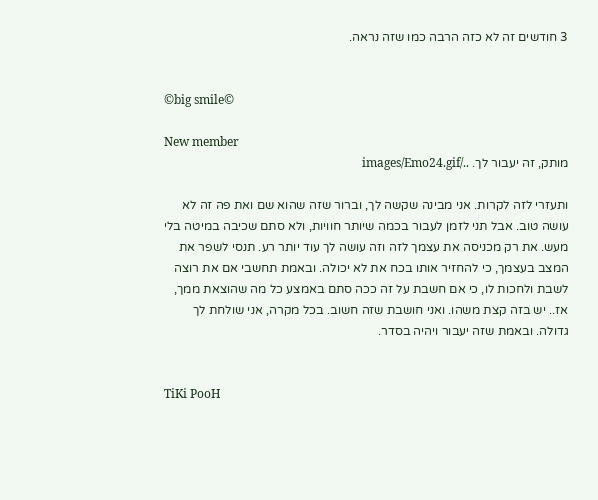3 חודשים זה לא כזה הרבה כמו שזה נראה.


©big smile©

New member
מותק, זה יעבור לך. ../images/Emo24.gif

ותעזרי לזה לקרות. אני מבינה שקשה לך, וברור שזה שהוא שם ואת פה זה לא עושה טוב. אבל תני לזמן לעבור בכמה שיותר חוויות, ולא סתם שכיבה במיטה בלי מעש. את רק מכניסה את עצמך לזה וזה עושה לך עוד יותר רע. תנסי לשפר את המצב בעצמך, כי להחזיר אותו בכח את לא יכולה. ובאמת תחשבי אם את רוצה לשבת ולחכות לו, כי אם חשבת על זה ככה סתם באמצע כל מה שהוצאת ממך, אז.. יש בזה קצת משהו. ואני חושבת שזה חשוב. בכל מקרה, אני שולחת לך
גדולה. ובאמת שזה יעבור ויהיה בסדר.


TiKi PooH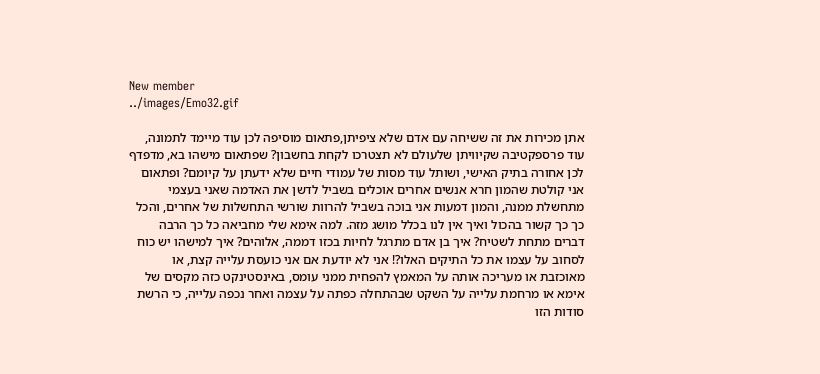New member
../images/Emo32.gif

אתן מכירות את זה ששיחה עם אדם שלא ציפיתן,פתאום מוסיפה לכן עוד מיימד לתמונה, עוד פרספקטיבה שקיוויתן שלעולם לא תצטרכו לקחת בחשבון? שפתאום מישהו בא, מדפדף לכן אחורה בתיק האישי, ושותל עוד מסות של עמודי חיים שלא ידעתן על קיומם? ופתאום אני קולטת שהמון חרא אנשים אחרים אוכלים בשביל לדשן את האדמה שאני בעצמי מתחשלת ממנה, והמון דמעות אני בוכה בשביל להרוות שורשי התחשלות של אחרים, והכל כך כך קשור בהכול ואיך אין לנו בכלל מושג מזה. למה אימא שלי מחביאה כל כך הרבה דברים מתחת לשטיח? איך בן אדם מתרגל לחיות בכזו דממה, אלוהים? איך למישהו יש כוח לסחוב על עצמו את כל התיקים האלו?! אני לא יודעת אם אני כועסת עלייה קצת, או מאוכזבת או מעריכה אותה על המאמץ להפחית ממני עומס, באינסטינקט כזה מקסים של אימא או מרחמת עלייה על השקט שבהתחלה כפתה על עצמה ואחר נכפה עלייה, כי הרשת סודות הזו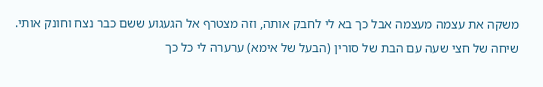משקה את עצמה מעצמה אבל כך בא לי לחבק אותה, וזה מצטרף אל הגעגוע ששם כבר נצח וחונק אותי. שיחה של חצי שעה עם הבת של סורין (הבעל של אימא) ערערה לי כל כך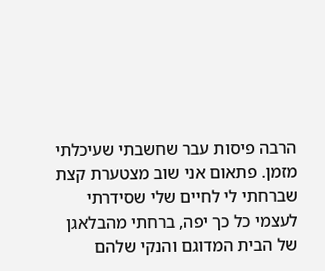הרבה פיסות עבר שחשבתי שעיכלתי מזמן. פתאום אני שוב מצטערת קצת שברחתי לי לחיים שלי שסידרתי לעצמי כל כך יפה, ברחתי מהבלאגן של הבית המדוגם והנקי שלהם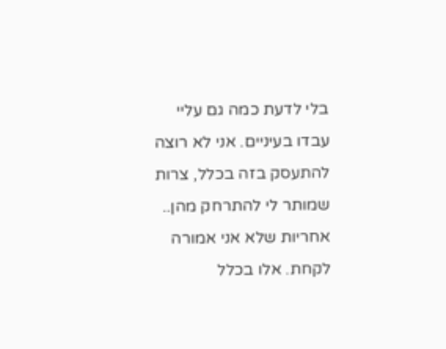בלי לדעת כמה גם עליי עבדו בעיניים. אני לא רוצה להתעסק בזה בכלל, צרות שמותר לי להתרחק מהן.. אחריות שלא אני אמורה לקחת. אלו בכלל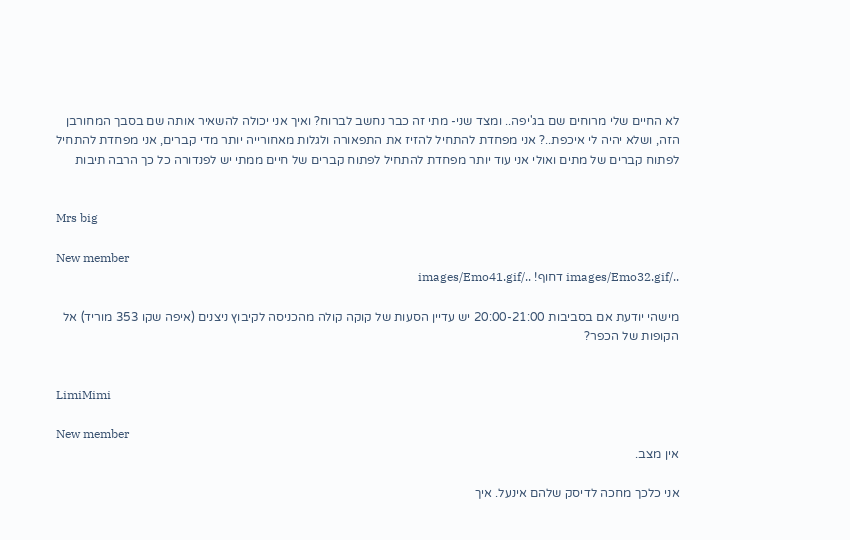לא החיים שלי מרוחים שם בג'יפה.. ומצד שני- מתי זה כבר נחשב לברוח? ואיך אני יכולה להשאיר אותה שם בסבך המחורבן הזה, ושלא יהיה לי איכפת..? אני מפחדת להתחיל להזיז את התפאורה ולגלות מאחורייה יותר מדי קברים, אני מפחדת להתחיל לפתוח קברים של מתים ואולי אני עוד יותר מפחדת להתחיל לפתוח קברים של חיים ממתי יש לפנדורה כל כך הרבה תיבות


Mrs big

New member
../images/Emo32.gif דחוף! ../images/Emo41.gif

מישהי יודעת אם בסביבות 20:00-21:00 יש עדיין הסעות של קוקה קולה מהכניסה לקיבוץ ניצנים (איפה שקו 353 מוריד) אל הקופות של הכפר?


LimiMimi

New member
אין מצב.

אני כלכך מחכה לדיסק שלהם אינעל. איך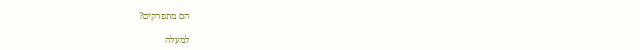הם מתפרקים?

למעלה